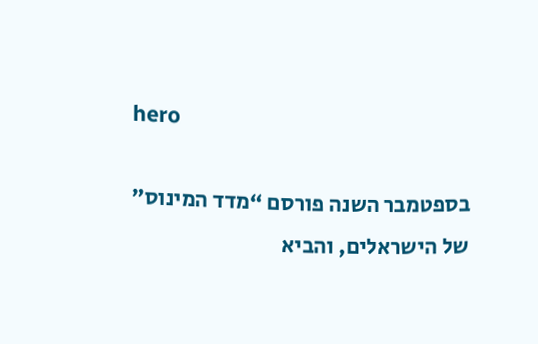hero

בספטמבר השנה פורסם “מדד המינוס” של הישראלים, והביא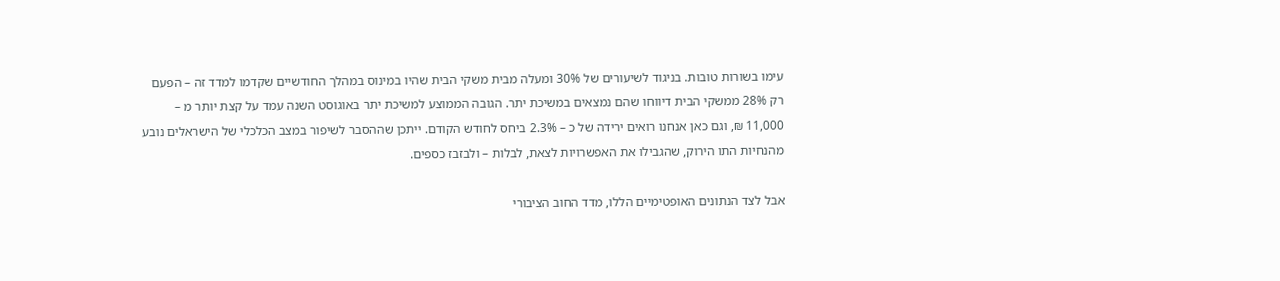עימו בשורות טובות. בניגוד לשיעורים של 30% ומעלה מבית משקי הבית שהיו במינוס במהלך החודשיים שקדמו למדד זה – הפעם רק 28% ממשקי הבית דיווחו שהם נמצאים במשיכת יתר. הגובה הממוצע למשיכת יתר באוגוסט השנה עמד על קצת יותר מ – 11,000 ₪, וגם כאן אנחנו רואים ירידה של כ – 2.3% ביחס לחודש הקודם. ייתכן שההסבר לשיפור במצב הכלכלי של הישראלים נובע מהנחיות התו הירוק, שהגבילו את האפשרויות לצאת, לבלות – ולבזבז כספים.

אבל לצד הנתונים האופטימיים הללו, מדד החוב הציבורי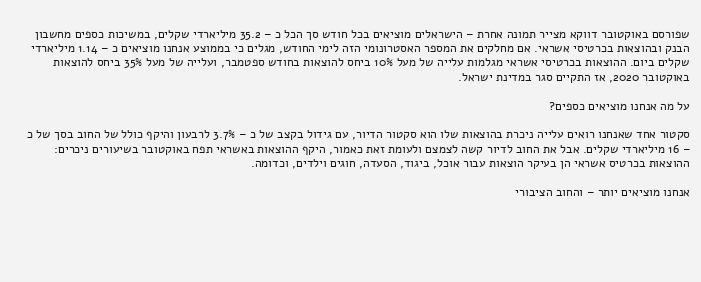שפורסם באוקטובר דווקא מצייר תמונה אחרת – הישראלים מוציאים בכל חודש סך הכל כ – 35.2 מיליארדי שקלים, במשיכות כספים מחשבון הבנק ובהוצאות בכרטיסי אשראי. אם מחלקים את המספר האסטרונומי הזה לימי החודש, מגלים כי בממוצע אנחנו מוציאים כ – 1.14 מיליארדי שקלים ביום. ההוצאות בכרטיסי אשראי מגלמות עלייה של מעל 10% ביחס להוצאות בחודש ספטמבר, ועלייה של מעל 35% ביחס להוצאות באוקטובר 2020, אז התקיים סגר במדינת ישראל.

על מה אנחנו מוציאים כספים?

סקטור אחד שאנחנו רואים עלייה ניכרת בהוצאות שלו הוא סקטור הדיור, עם גידול בקצב של כ – 3.7% לרבעון והיקף כולל של החוב בסך של כ – 16 מיליארדי שקלים. אבל את החוב לדיור קשה לצמצם ולעומת זאת כאמור, היקף ההוצאות באשראי תפח באוקטובר בשיעורים ניכרים: ההוצאות בכרטיס אשראי הן בעיקר הוצאות עבור אוכל, ביגוד, הסעדה, חוגים וילדים, וכדומה.

אנחנו מוציאים יותר – והחוב הציבורי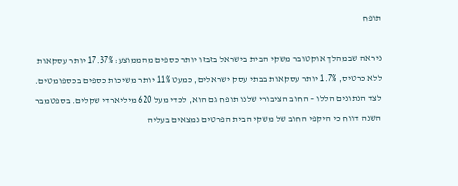תופח

ניראה שבמהלך אוקטובר משקי הבית בישראל בזבזו יותר כספים מהממוצע: 17.37% יותר עסקאות ללא כרטיס, 1.7% יותר עסקאות בבתי עסק ישראלים, כמעט 11% יותר משיכות כספים בכספומטים. לצד הנתונים הללו – החוב הציבורי שלנו תופח גם הוא, לכדי מעל 620 מיליארדי שקלים. בספטמבר השנה דווח כי היקפי החוב של משקי הבית הפרטים נמצאים בעליה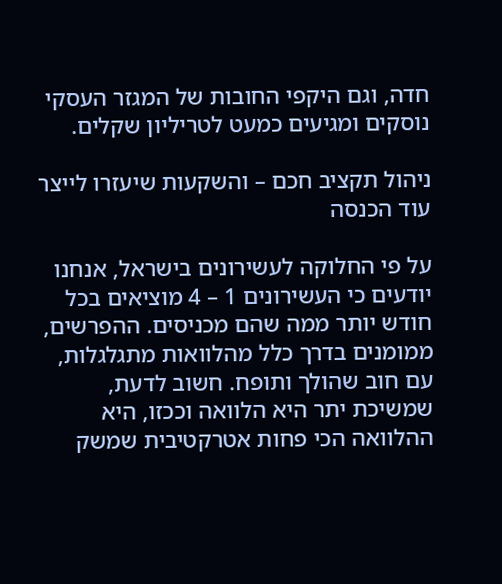חדה, וגם היקפי החובות של המגזר העסקי נוסקים ומגיעים כמעט לטריליון שקלים.

ניהול תקציב חכם – והשקעות שיעזרו לייצר עוד הכנסה

על פי החלוקה לעשירונים בישראל, אנחנו יודעים כי העשירונים 1 – 4 מוציאים בכל חודש יותר ממה שהם מכניסים. ההפרשים, ממומנים בדרך כלל מהלוואות מתגלגלות, עם חוב שהולך ותופח. חשוב לדעת, שמשיכת יתר היא הלוואה וככזו, היא ההלוואה הכי פחות אטרקטיבית שמשק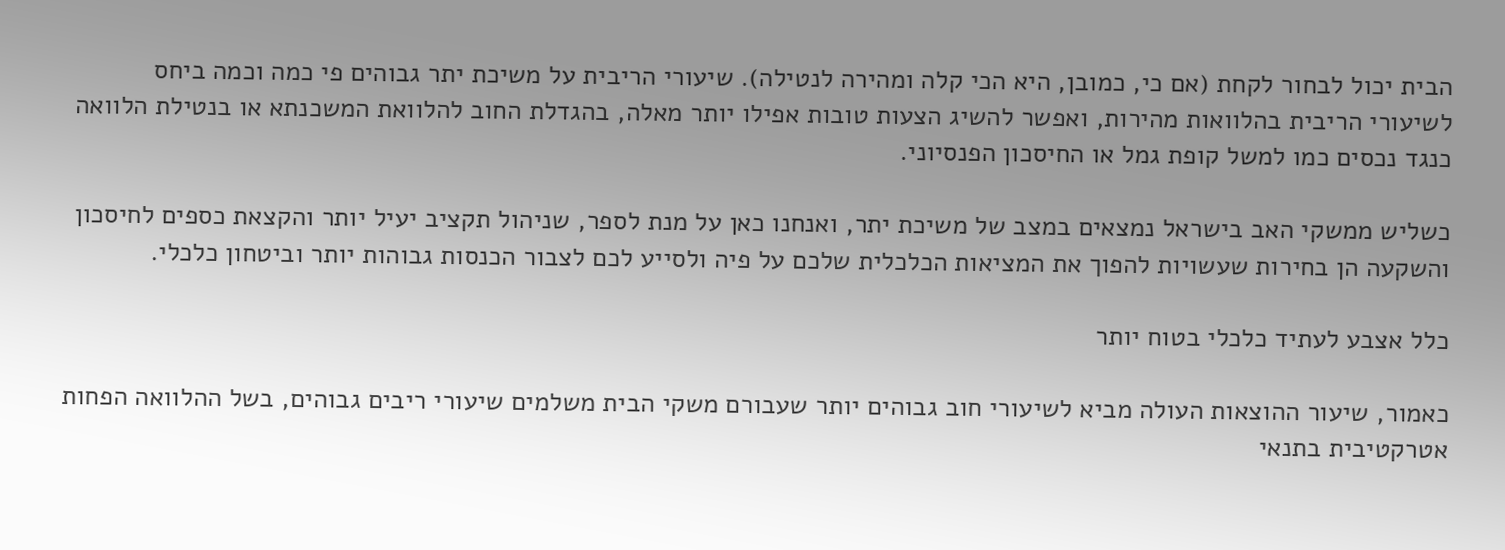הבית יכול לבחור לקחת (אם כי, כמובן, היא הכי קלה ומהירה לנטילה). שיעורי הריבית על משיכת יתר גבוהים פי כמה וכמה ביחס לשיעורי הריבית בהלוואות מהירות, ואפשר להשיג הצעות טובות אפילו יותר מאלה, בהגדלת החוב להלוואת המשכנתא או בנטילת הלוואה כנגד נכסים כמו למשל קופת גמל או החיסכון הפנסיוני.

כשליש ממשקי האב בישראל נמצאים במצב של משיכת יתר, ואנחנו כאן על מנת לספר, שניהול תקציב יעיל יותר והקצאת כספים לחיסכון והשקעה הן בחירות שעשויות להפוך את המציאות הכלכלית שלכם על פיה ולסייע לכם לצבור הכנסות גבוהות יותר וביטחון כלכלי.

כלל אצבע לעתיד כלכלי בטוח יותר

כאמור, שיעור ההוצאות העולה מביא לשיעורי חוב גבוהים יותר שעבורם משקי הבית משלמים שיעורי ריבים גבוהים, בשל ההלוואה הפחות אטרקטיבית בתנאי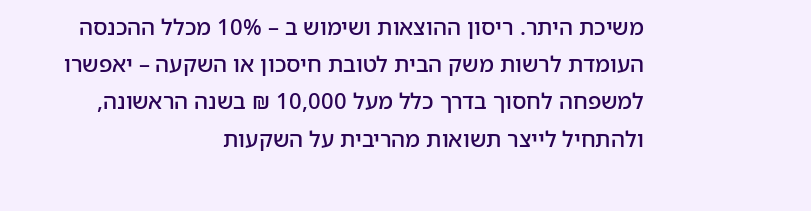משיכת היתר. ריסון ההוצאות ושימוש ב – 10% מכלל ההכנסה העומדת לרשות משק הבית לטובת חיסכון או השקעה – יאפשרו למשפחה לחסוך בדרך כלל מעל 10,000 ₪ בשנה הראשונה, ולהתחיל לייצר תשואות מהריבית על השקעות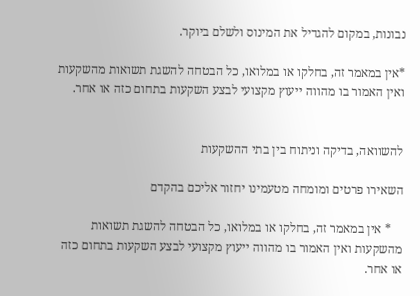נבונות, במקום להגדיל את המינוס ולשלם ביוקר.

*אין במאמר זה, בחלקו או במלואו, כל הבטחה להשגת תשואות מהשקעות ואין האמור בו מהווה ייעוץ מקצועי לבצע השקעות בתחום כזה או אחר.


להשוואה, בדיקה וניתוח בין בתי ההשקעות

השאירו פרטים ומומחה מטעמינו יחזור אליכם בהקדם

    * אין במאמר זה, בחלקו או במלואו, כל הבטחה להשגת תשואות מהשקעות ואין האמור בו מהווה ייעוץ מקצועי לבצע השקעות בתחום כזה או אחר.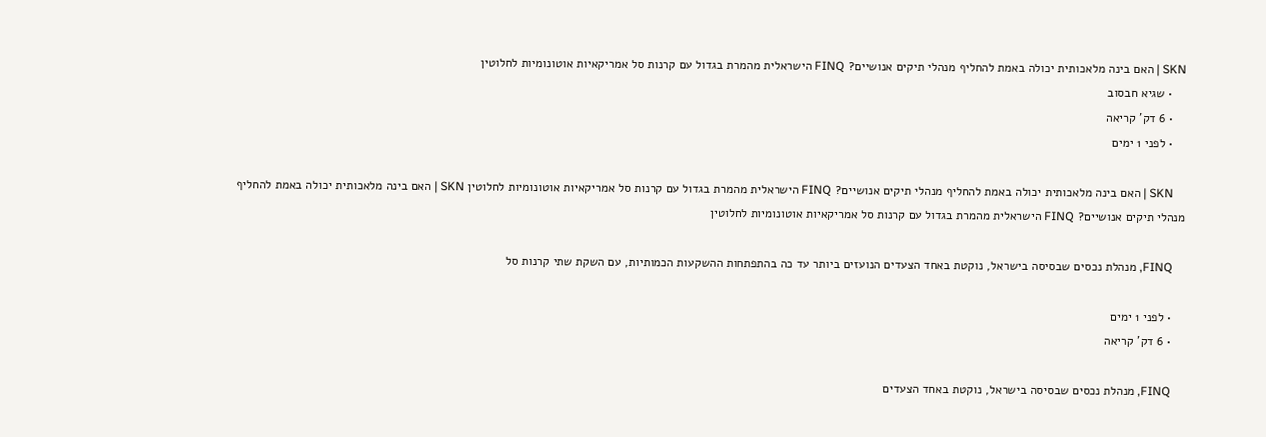SKN | האם בינה מלאכותית יכולה באמת להחליף מנהלי תיקים אנושיים? FINQ הישראלית מהמרת בגדול עם קרנות סל אמריקאיות אוטונומיות לחלוטין
    • שגיא חבסוב
    • 6 דק’ קריאה
    • לפני 1 ימים

    SKN | האם בינה מלאכותית יכולה באמת להחליף מנהלי תיקים אנושיים? FINQ הישראלית מהמרת בגדול עם קרנות סל אמריקאיות אוטונומיות לחלוטין SKN | האם בינה מלאכותית יכולה באמת להחליף מנהלי תיקים אנושיים? FINQ הישראלית מהמרת בגדול עם קרנות סל אמריקאיות אוטונומיות לחלוטין

    FINQ, מנהלת נכסים שבסיסה בישראל, נוקטת באחד הצעדים הנועזים ביותר עד כה בהתפתחות ההשקעות הכמותיות, עם השקת שתי קרנות סל

    • לפני 1 ימים
    • 6 דק’ קריאה

    FINQ, מנהלת נכסים שבסיסה בישראל, נוקטת באחד הצעדים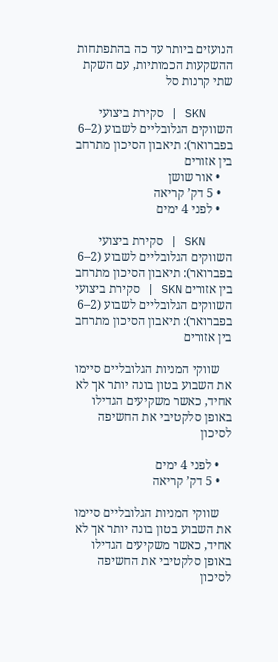הנועזים ביותר עד כה בהתפתחות ההשקעות הכמותיות, עם השקת שתי קרנות סל

    SKN | סקירת ביצועי השווקים הגלובליים לשבוע (2–6 בפברואר): תיאבון הסיכון מתרחב בין אזורים
    • אור שושן
    • 5 דק’ קריאה
    • לפני 4 ימים

    SKN | סקירת ביצועי השווקים הגלובליים לשבוע (2–6 בפברואר): תיאבון הסיכון מתרחב בין אזורים SKN | סקירת ביצועי השווקים הגלובליים לשבוע (2–6 בפברואר): תיאבון הסיכון מתרחב בין אזורים

    שווקי המניות הגלובליים סיימו את השבוע בטון בונה יותר אך לא אחיד, כאשר משקיעים הגדילו באופן סלקטיבי את החשיפה לסיכון

    • לפני 4 ימים
    • 5 דק’ קריאה

    שווקי המניות הגלובליים סיימו את השבוע בטון בונה יותר אך לא אחיד, כאשר משקיעים הגדילו באופן סלקטיבי את החשיפה לסיכון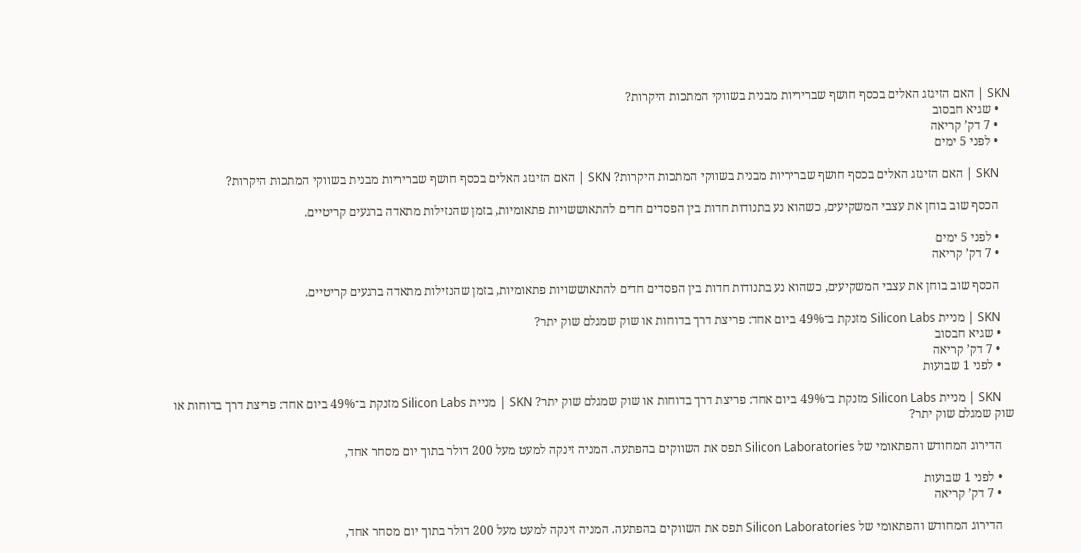SKN | האם הזיגזג האלים בכסף חושף שבריריות מבנית בשווקי המתכות היקרות?
    • שגיא חבסוב
    • 7 דק’ קריאה
    • לפני 5 ימים

    SKN | האם הזיגזג האלים בכסף חושף שבריריות מבנית בשווקי המתכות היקרות? SKN | האם הזיגזג האלים בכסף חושף שבריריות מבנית בשווקי המתכות היקרות?

    הכסף שוב בוחן את עצבי המשקיעים, כשהוא נע בתנודות חדות בין הפסדים חדים להתאוששויות פתאומיות, בזמן שהנזילות מתאדה ברגעים קריטיים.

    • לפני 5 ימים
    • 7 דק’ קריאה

    הכסף שוב בוחן את עצבי המשקיעים, כשהוא נע בתנודות חדות בין הפסדים חדים להתאוששויות פתאומיות, בזמן שהנזילות מתאדה ברגעים קריטיים.

    SKN | מניית Silicon Labs מזנקת ב־49% ביום אחד: פריצת דרך בדוחות או שוק שמגלם שוק יתר?
    • שגיא חבסוב
    • 7 דק’ קריאה
    • לפני 1 שבועות

    SKN | מניית Silicon Labs מזנקת ב־49% ביום אחד: פריצת דרך בדוחות או שוק שמגלם שוק יתר? SKN | מניית Silicon Labs מזנקת ב־49% ביום אחד: פריצת דרך בדוחות או שוק שמגלם שוק יתר?

    הדירוג המחודש והפתאומי של Silicon Laboratories תפס את השווקים בהפתעה. המניה זינקה למעט מעל 200 דולר בתוך יום מסחר אחד,

    • לפני 1 שבועות
    • 7 דק’ קריאה

    הדירוג המחודש והפתאומי של Silicon Laboratories תפס את השווקים בהפתעה. המניה זינקה למעט מעל 200 דולר בתוך יום מסחר אחד,